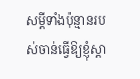សម្ដីទាំងប៉ុន្មានរបស់ចាន់ធ្វេីឱ្យខ្ញុំស្ដា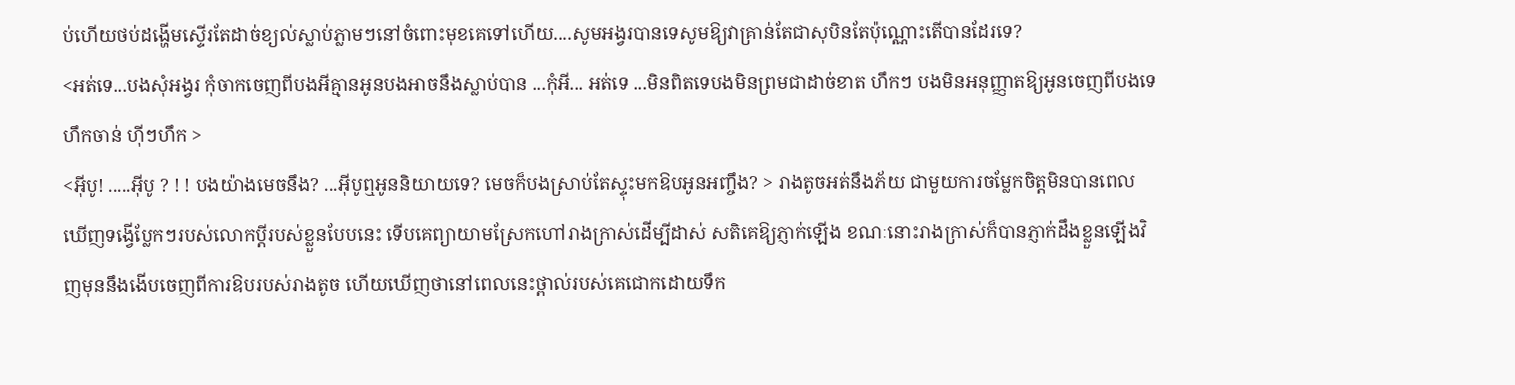ប់ហេីយថប់ដង្ហើមស្ទើរតែដាច់ខ្យល់ស្លាប់ភ្លាមៗនៅចំពោះមុខគេទៅហេីយ....សូមអង្វរបានទេសូមឱ្យវាគ្រាន់តែជាសុបិនតែប៉ុណ្ណោះតេីបានដែរទេ?
<អត់ទេ...បងសុំអង្វរ កុំចាកចេញពីបងអីគ្មានអូនបងអាចនឹងស្លាប់បាន ...កុំអី... អត់ទេ ...មិនពិតទេបងមិនព្រមជាដាច់ខាត ហឹកៗ បងមិនអនុញ្ញាតឱ្យអូនចេញពីបងទេហឹកចាន់ ហុីៗហឹក >
<អុីបូ! .....អុីបូ ? ! ! បងយ៉ាងមេចនឹង? ...អុីបូឮអូននិយាយទេ? មេចក៏បងស្រាប់តែស្ទុះមកឱបអូនអញ្ចឹង? > រាងតូចអត់នឹងភ័យ ជាមួយការចម្លែកចិត្តមិនបានពេលឃេីញទង្វើប្លែកៗរបស់លោកប្ដីរបស់ខ្លួនបែបនេះ ទេីបគេព្យាយាមស្រែកហៅរាងក្រាស់ដេីម្បីដាស់ សតិគេឱ្យភ្ញាក់ឡើង ខណៈនោះរាងក្រាស់ក៏បានភ្ញាក់ដឹងខ្លួនឡើងវិញមុននឹងងេីបចេញពីការឱបរបស់រាងតូច ហេីយឃេីញថានៅពេលនេះថ្ពាល់របស់គេជោកដោយទឹក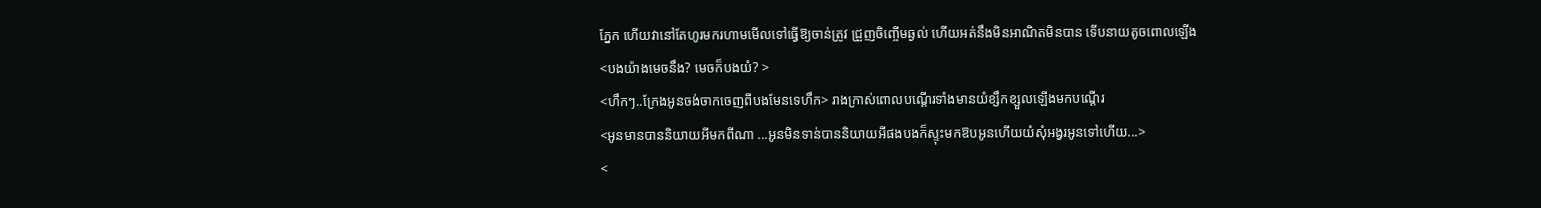ភ្នែក ហេីយវានៅតែហូរមករហាមមេីលទៅធ្វើឱ្យចាន់ត្រូវ ជ្រួញចិញ្ចើមឆ្ងល់ ហេីយអត់នឹងមិនអាណិតមិនបាន ទេីបនាយតូចពោលឡេីង
<បងយ៉ាងមេចនឹង? មេចក៏បងយំ? >
<ហឹកៗ..ក្រែងអូនចង់ចាកចេញពីបងមែនទេហឹក> រាងក្រាស់ពោលបណ្ដើរទាំងមានយំខ្សឹកខ្សួលឡេីងមកបណ្ដេីរ
<អូនមានបាននិយាយអីមកពីណា ...អូនមិនទាន់បាននិយាយអីផងបងក៏ស្ទុះមកឱបអូនហេីយយំសុំអង្វរអូនទៅហេីយ...>
<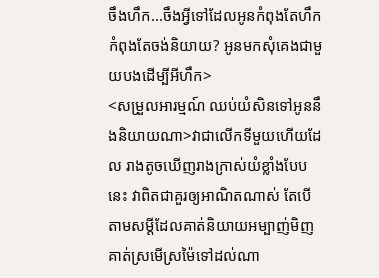ចឹងហឹក...ចឹងអ្វីទៅដែលអូនកំពុងតែហឹក កំពុងតែចង់និយាយ? អូនមកសុំគេងជាមួយបងដេីម្បីអីហឹក>
<សម្រួលអារម្មណ៍ ឈប់យំសិនទៅអូននឹងនិយាយណា>វាជាលេីកទីមួយហេីយដែល រាងតូចឃើញរាងក្រាស់យំខ្លាំងបែបនេះ វាពិតជាគួរឲ្យអាណិតណាស់ តែបេីតាមសម្ដីដែលគាត់និយាយអម្បាញ់មិញ គាត់ស្រមេីស្រម៉ៃទៅដល់ណា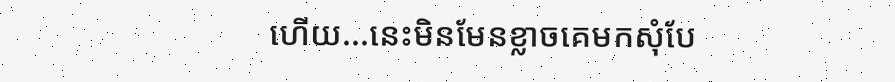ហេីយ...នេះមិនមែនខ្លាចគេមកសុំបែ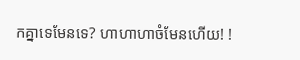កគ្នាទេមែនទេ? ហាហាហាចំមែនហេីយ! !